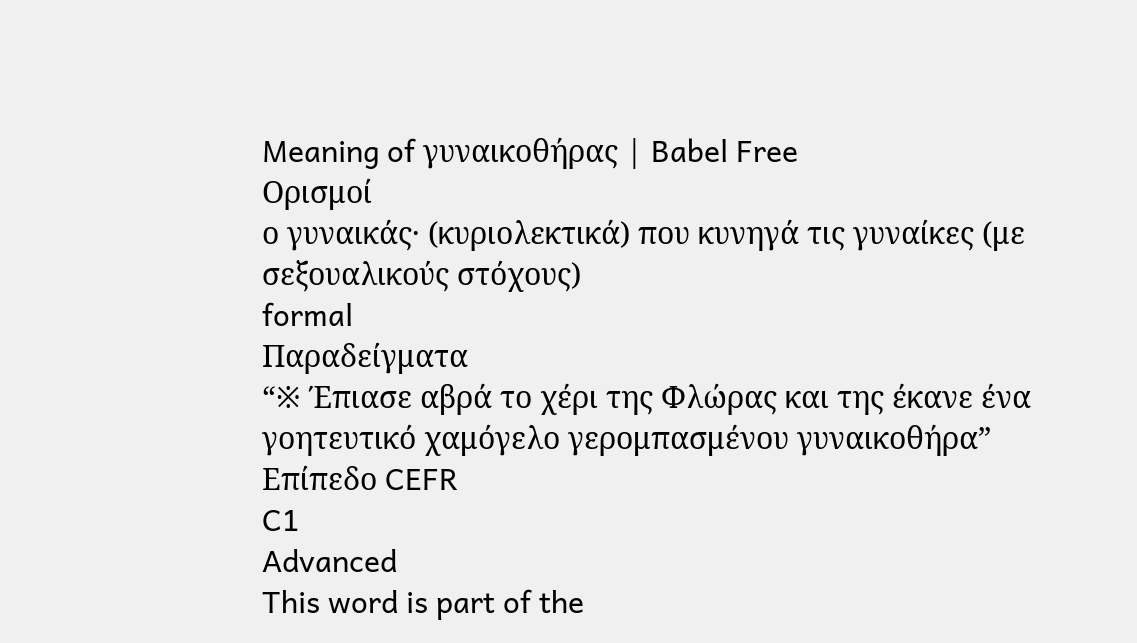Meaning of γυναικοθήρας | Babel Free
Ορισμοί
ο γυναικάς· (κυριολεκτικά) που κυνηγά τις γυναίκες (με σεξουαλικούς στόχους)
formal
Παραδείγματα
“※ Έπιασε αβρά το χέρι της Φλώρας και της έκανε ένα γοητευτικό χαμόγελο γερομπασμένου γυναικοθήρα”
Επίπεδο CEFR
C1
Advanced
This word is part of the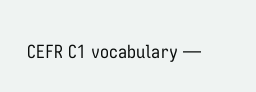CEFR C1 vocabulary —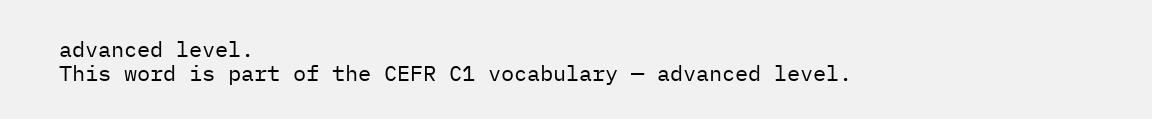advanced level.
This word is part of the CEFR C1 vocabulary — advanced level.